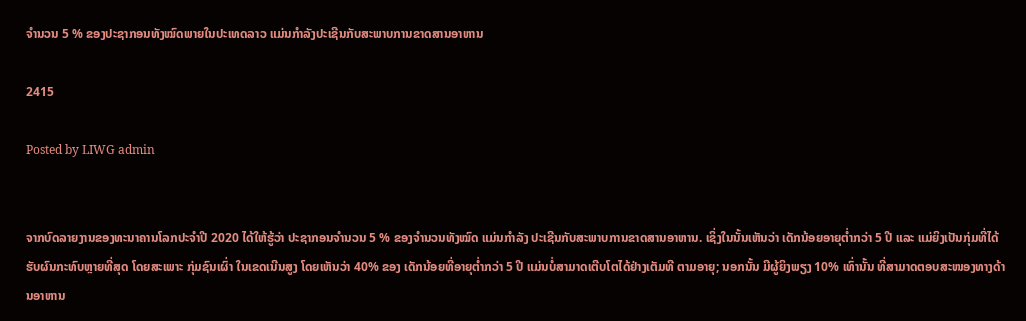ຈໍານວນ 5 % ຂອງປະຊາກອນທັງໝົດພາຍໃນປະເທດລາວ ແມ່ນກໍາລັງປະເຊີນກັບສະພາບການຂາດສານອາຫານ

2415

Posted by LIWG admin


ຈາກບົດລາຍງານຂອງທະນາຄານໂລກປະຈໍາປີ 2020 ໄດ້ໃຫ້ຮູ້ວ່າ ປະຊາກອນຈໍານວນ 5 % ຂອງຈໍານວນທັງໝົດ ແມ່ນກໍາລັງ ປະເຊີນກັບສະພາບການຂາດສານອາຫານ. ເຊິ່ງໃນນັ້ນເຫັນວ່າ ເດັກນ້ອຍອາຍຸຕໍ່າກວ່າ 5 ປີ ແລະ ແມ່ຍິງເປັນກຸ່ມທີ່ໄດ້ຮັບຜົນກະທົບຫຼາຍທີ່ສຸດ ໂດຍສະເພາະ ກຸ່ມຊົນເຜົ່າ ໃນເຂດເນີນສູງ ໂດຍເຫັນວ່າ 40% ຂອງ ເດັກນ້ອຍທີ່ອາຍຸຕໍ່າກວ່າ 5 ປີ ແມ່ນບໍ່ສາມາດເຕີບໂຕໄດ້ຢ່າງເຕັມທີ ຕາມອາຍຸ; ນອກນັ້ນ ມີຜູ້ຍິງພຽງ 10% ເທົ່ານັ້ນ ທີ່ສາມາດຕອບສະໜອງທາງດ້ານອາຫານ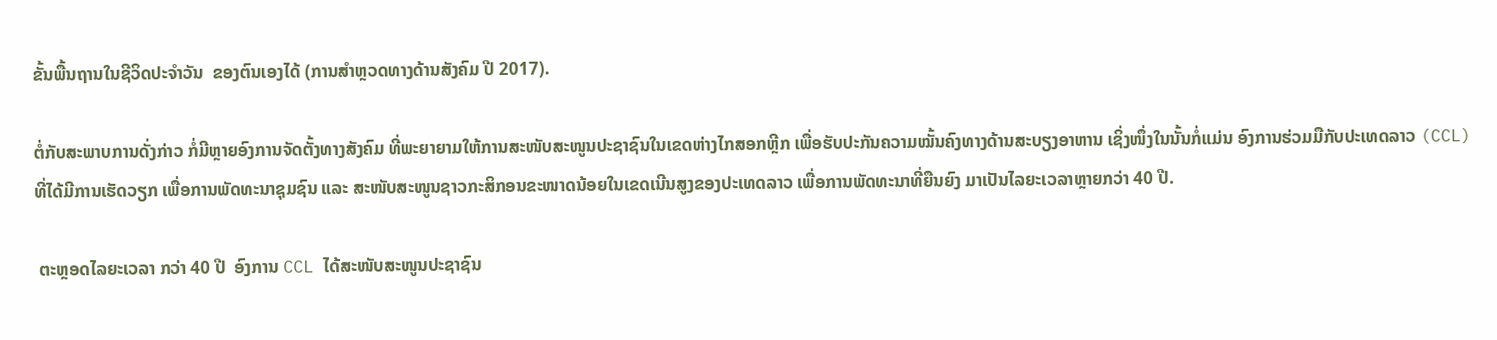ຂັ້ນພື້ນຖານໃນຊີວິດປະຈໍາວັນ  ຂອງຕົນເອງໄດ້ (ການສໍາຫຼວດທາງດ້ານສັງຄົມ ປີ 2017).

ຕໍ່ກັບສະພາບການດັ່ງກ່າວ ກໍ່ມີຫຼາຍອົງການຈັດຕັ້ງທາງສັງຄົມ ທີ່ພະຍາຍາມໃຫ້ການສະໜັບສະໜູນປະຊາຊົນໃນເຂດຫ່າງໄກສອກຫຼີກ ເພື່ອຮັບປະກັນຄວາມໝັ້ນຄົງທາງດ້ານສະບຽງອາຫານ ເຊິ່ງໜຶ່ງໃນນັ້ນກໍ່ແມ່ນ ອົງການຮ່ວມມືກັບປະເທດລາວ (CCL) ທີ່ໄດ້ມີການເຮັດວຽກ ເພື່ອການພັດທະນາຊຸມຊົນ ແລະ ສະໜັບສະໜູນຊາວກະສິກອນຂະໜາດນ້ອຍໃນເຂດເນີນສູງຂອງປະເທດລາວ ເພື່ອການພັດທະນາທີ່ຍືນຍົງ ມາເປັນໄລຍະເວລາຫຼາຍກວ່າ 40 ປີ.

 ຕະຫຼອດໄລຍະເວລາ ກວ່າ 40 ປີ  ອົງການ CCL ໄດ້ສະໜັບສະໜູນປະຊາຊົນ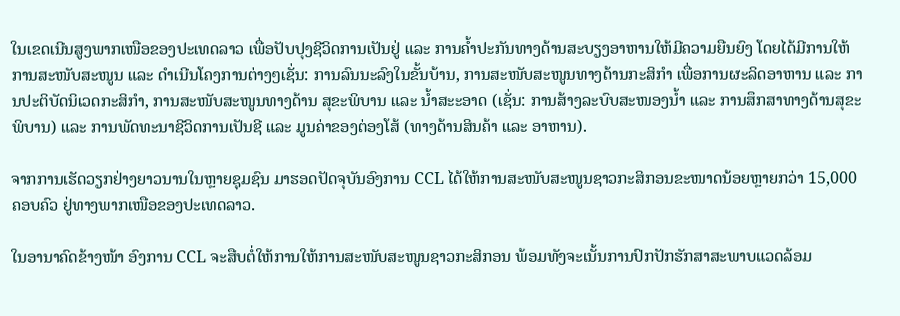ໃນເຂດເນີນສູງພາກເໜືອຂອງປະເທດລາວ ເພື່ອປັບປຸງຊີວິດການເປັນຢູ່ ແລະ ການຄໍ້າປະກັນທາງດ້ານສະບຽງອາຫານໃຫ້ມີຄວາມຍືນຍົງ ໂດຍໄດ້ມີການໃຫ້ການສະໜັບສະໜູນ ແລະ ດໍາເນີນໂຄງການຕ່າງໆເຊັ່ນ: ການລົນນະລົງໃນຂັ້ນບ້ານ, ການສະໜັບສະໜູນທາງດ້ານກະສິກໍາ ເພື່ອການຜະລິດອາຫານ ແລະ ການປະຕິບັດນິເວດກະສິກໍາ, ການສະໜັບສະໜູນທາງດ້ານ ສຸຂະພິບານ ແລະ ນໍ້າສະະອາດ (ເຊັ່ນ: ການສ້າງລະບົບສະໜອງນໍ້າ ແລະ ການສຶກສາທາງດ້ານສຸຂະພິບານ) ແລະ ການພັດທະນາຊີວິດການເປັນຊີ ແລະ ມູນຄ່າຂອງຕ່ອງໂສ້ (ທາງດ້ານສິນຄ້າ ແລະ ອາຫານ).

ຈາກການເຮັດວຽກຢ່າງຍາວນານໃນຫຼາຍຊຸມຊົນ ມາຮອດປັດຈຸບັນອົງການ CCL ໄດ້ໃຫ້ການສະໜັບສະໜູນຊາວກະສິກອນຂະໜາດນ້ອຍຫຼາຍກວ່າ 15,000 ຄອບຄົວ ຢູ່ທາງພາກເໜືອຂອງປະເທດລາວ.

ໃນອານາຄົດຂ້າງໜ້າ ອົງການ CCL ຈະສືບຕໍ່ໃຫ້ການໃຫ້ການສະໜັບສະໜູນຊາວກະສິກອນ ພ້ອມທັງຈະເນັ້ນການປົກປັກຮັກສາສະພາບແວດລ້ອມ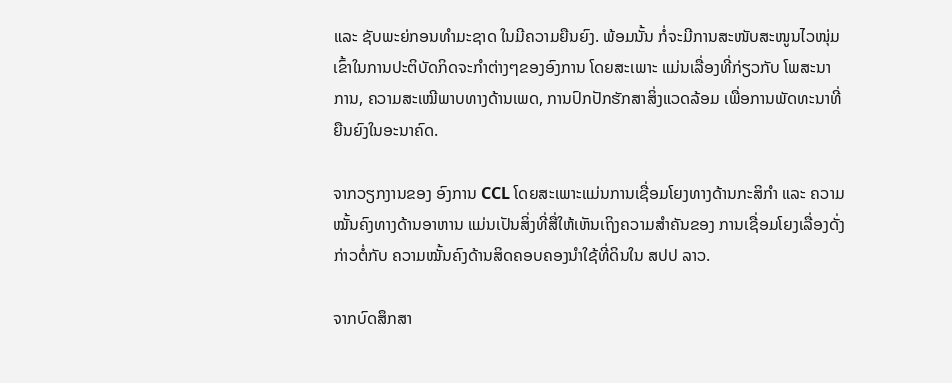ແລະ ຊັບພະຍ່ກອນທໍາມະຊາດ ໃນມີຄວາມຍືນຍົງ. ພ້ອມນັ້ນ ກໍ່ຈະມີການສະໜັບສະໜູນໄວໜຸ່ມເຂົ້າໃນການປະຕິບັດກິດຈະກໍາຕ່າງໆຂອງອົງການ ໂດຍສະເພາະ ແມ່ນເລື່ອງທີ່ກ່ຽວກັບ ໂພສະນາການ, ຄວາມສະເໝີພາບທາງດ້ານເພດ, ການປົກປັກຮັກສາສິ່ງແວດລ້ອມ ເພື່ອການພັດທະນາທີ່ຍືນຍົງໃນອະນາຄົດ.

ຈາກວຽກງານຂອງ ອົງການ CCL ໂດຍສະເພາະແມ່ນການເຊື່ອມໂຍງທາງດ້ານກະສິກໍາ ແລະ ຄວາມໝັ້ນຄົງທາງດ້ານອາຫານ ແມ່ນເປັນສິ່ງທີ່ສື່ໃຫ້ເຫັນເຖິງຄວາມສໍາຄັນຂອງ ການເຊື່ອມໂຍງເລື່ອງດັ່ງກ່າວຕໍ່ກັບ ຄວາມໝັ້ນຄົງດ້ານສິດຄອບຄອງນໍາໃຊ້ທີ່ດິນໃນ ສປປ ລາວ.

ຈາກບົດສຶກສາ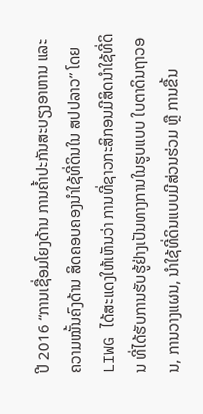ປີ 2016 “ການເຊື່ອມໂຍງດ້ານ ການຄໍ້າປະກັນສະບຽງອາຫານ ແລະ ຄວາມໝັ້ນຄົງດ້ານ ສິດຄອບຄອງນໍາໃຊ້ທີ່ດິນໃນ ສປປລາວ” ໂດຍ LIWG ໄດ້ສະແດງໃຫ້ເຫັນວ່າ ການທີ່ຊາວກະສິກອນມີສິດນຳໃຊ້ທີ່ດິນ ທີ່ໄດ້ຮັບການຮັບຮູ້ຢ່າງເປັນທາງການໃນຮູບແບບ ໃບຕາດິນຖາວອນ, ການວາງແຜນ, ນຳໃຊ້ທີ່ດິນແບບມີສ່ວນຮ່ວມ ຫຼື ການຂື້ນ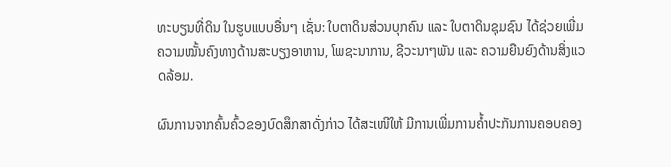ທະບຽນທີ່ດິນ ໃນຮູບແບບອື່ນໆ ເຊັ່ນ: ໃບຕາດິນສ່ວນບຸກຄົນ ແລະ ໃບຕາດິນຊຸມຊົນ ໄດ້ຊ່ວຍເພີ່ມຄວາມໝັ້ນຄົງທາງດ້ານສະບຽງອາຫານ, ໂພຊະນາການ, ຊີວະນາໆພັນ ແລະ ຄວາມຍືນຍົງດ້ານສິ່ງແວດລ້ອມ.

ຜົນການຈາກຄົ້ນຄົ້ວຂອງບົດສຶກສາດັ່ງກ່າວ ໄດ້ສະເໜີໃຫ້ ມີການເພີ່ມການຄໍ້າປະກັນການຄອບຄອງ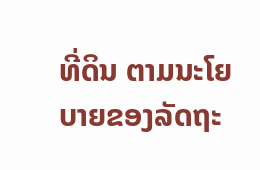ທີ່ດິນ ຕາມນະໂຍບາຍຂອງລັດຖະ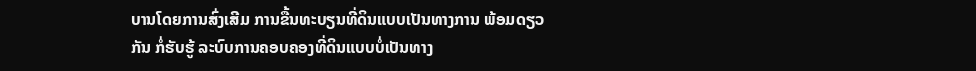ບານໂດຍການສົ່ງເສີມ ການຂື້ນທະບຽນທີ່ດິນແບບເປັນທາງການ ພ້ອມດຽວກັນ ກໍ່ຮັບຮູ້ ລະບົບການຄອບຄອງທີ່ດິນແບບບໍ່ເປັນທາງ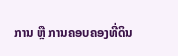ການ ຫຼື ການຄອບຄອງທີ່ດິນ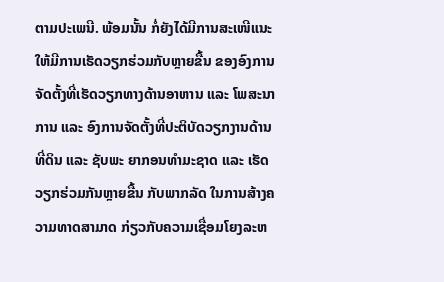ຕາມປະເພນີ. ພ້ອມນັ້ນ ກໍ່ຍັງໄດ້ມີການສະເໜີແນະໃຫ້ມີການເຮັດວຽກຮ່ວມກັບຫຼາຍຂື້ນ ຂອງອົງການຈັດຕັ້ງທີ່ເຮັດວຽກທາງດ້ານອາຫານ ແລະ ໂພສະນາການ ແລະ ອົງການຈັດຕັ້ງທີ່ປະຕິບັດວຽກງານດ້ານທີ່ດິນ ແລະ ຊັບພະ ຍາກອນທໍາມະຊາດ ແລະ ເຮັດວຽກຮ່ວມກັນຫຼາຍຂື້ນ ກັບພາກລັດ ໃນການສ້າງຄວາມທາດສາມາດ ກ່ຽວກັບຄວາມເຊື່ອມໂຍງລະຫ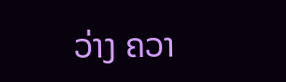ວ່າງ ຄວາ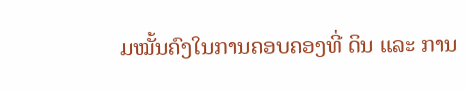ມໝັ້ນຄົງໃນການຄອບຄອງທີ່ ດິນ ແລະ ການ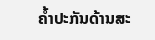ຄໍ້າປະກັນດ້ານສະ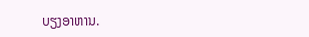ບຽງອາຫານ.